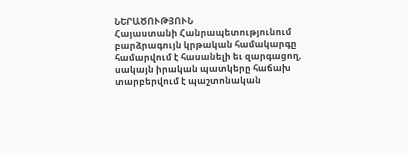ՆԵՐԱԾՈՒԹՅՈՒՆ
Հայաստանի Հանրապետությունում բարձրագույն կրթական համակարգը համարվում է հասանելի եւ զարգացող, սակայն իրական պատկերը հաճախ տարբերվում է պաշտոնական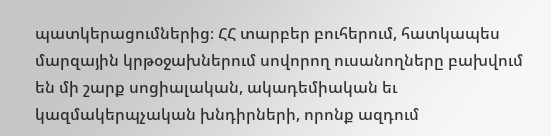պատկերացումներից։ ՀՀ տարբեր բուհերում, հատկապես մարզային կրթօջախներում սովորող ուսանողները բախվում են մի շարք սոցիալական, ակադեմիական եւ կազմակերպչական խնդիրների, որոնք ազդում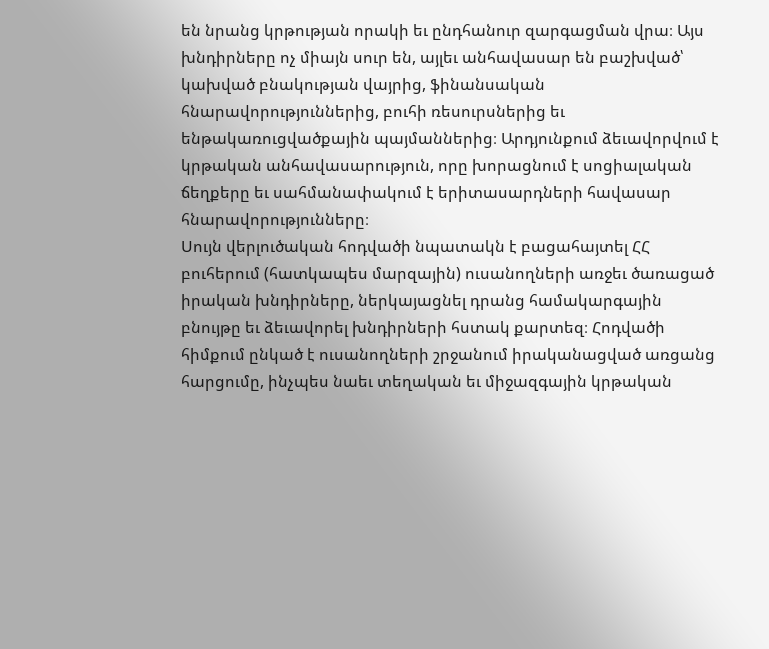են նրանց կրթության որակի եւ ընդհանուր զարգացման վրա։ Այս խնդիրները ոչ միայն սուր են, այլեւ անհավասար են բաշխված՝ կախված բնակության վայրից, ֆինանսական հնարավորություններից, բուհի ռեսուրսներից եւ ենթակառուցվածքային պայմաններից։ Արդյունքում ձեւավորվում է կրթական անհավասարություն, որը խորացնում է սոցիալական ճեղքերը եւ սահմանափակում է երիտասարդների հավասար հնարավորությունները։
Սույն վերլուծական հոդվածի նպատակն է բացահայտել ՀՀ բուհերում (հատկապես մարզային) ուսանողների առջեւ ծառացած իրական խնդիրները, ներկայացնել դրանց համակարգային բնույթը եւ ձեւավորել խնդիրների հստակ քարտեզ։ Հոդվածի հիմքում ընկած է ուսանողների շրջանում իրականացված առցանց հարցումը, ինչպես նաեւ տեղական եւ միջազգային կրթական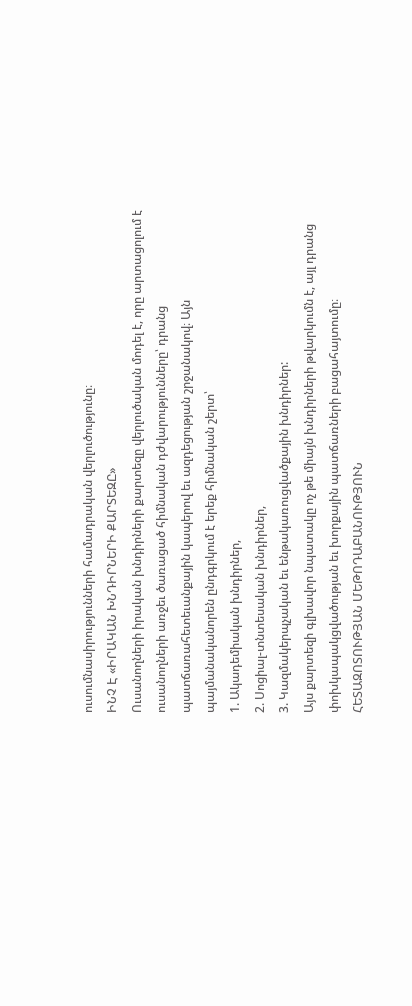ուսումնասիրությունների համադրական վերլուծությունը։
ԻՆՉ Է «ԻՐԱԿԱՆ ԽՆԴԻՐՆԵՐԻ ՔԱՐՏԵԶԸ»
Ուսանողների իրական խնդիրների քարտեզը վերլուծական մոդել է, որը արտացոլում է ուսանողների առջեւ ծառացած հիմնական դժվարությունները՝ դրանց պատճառահետեւանքային կապերով եւ ազդեցության շրջանակով։ Այն պայմանականորեն ընդգրկում է երեք հիմնական շերտ՝
1. Ակադեմիական խնդիրներ,
2. Սոցիալ-տնտեսական խնդիրներ,
3. Կազմակերպչական եւ ենթակառուցվածքային խնդիրներ:
Այս քարտեզի գլխավոր նպատակը ոչ թե միայն խնդիրների թվարկումն է, այլ դրանց փոխկապակցվածության եւ խորքային պատճառների բացահայտումը։
ՀԵՏԱԶՈՏՈՒԹՅԱՆ ՄԵԹՈԴԱԲԱՆՈՒԹՅՈՒՆ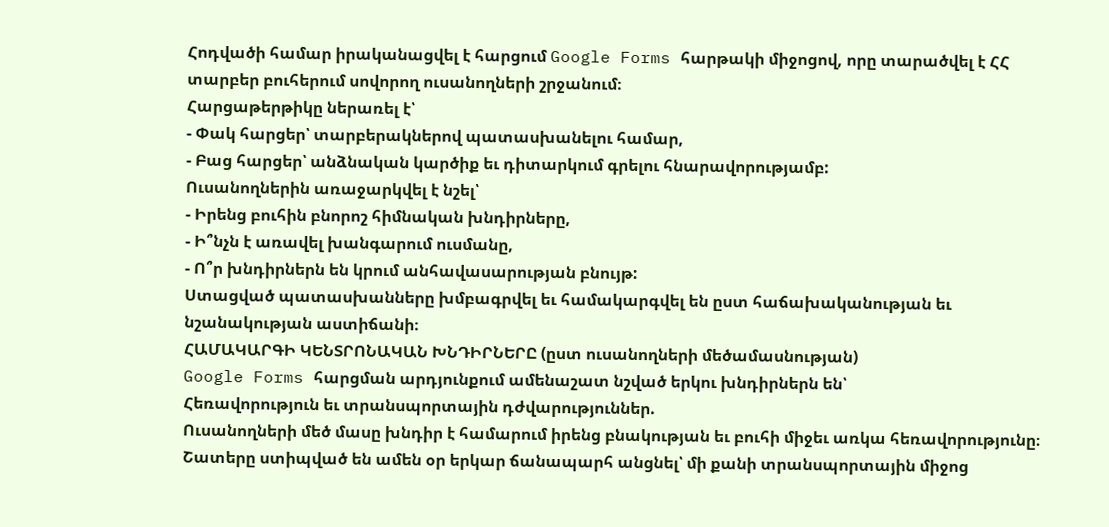Հոդվածի համար իրականացվել է հարցում Google Forms հարթակի միջոցով, որը տարածվել է ՀՀ տարբեր բուհերում սովորող ուսանողների շրջանում։
Հարցաթերթիկը ներառել է՝
- Փակ հարցեր՝ տարբերակներով պատասխանելու համար,
- Բաց հարցեր՝ անձնական կարծիք եւ դիտարկում գրելու հնարավորությամբ:
Ուսանողներին առաջարկվել է նշել՝
- Իրենց բուհին բնորոշ հիմնական խնդիրները,
- Ի՞նչն է առավել խանգարում ուսմանը,
- Ո՞ր խնդիրներն են կրում անհավասարության բնույթ:
Ստացված պատասխանները խմբագրվել եւ համակարգվել են ըստ հաճախականության եւ նշանակության աստիճանի։
ՀԱՄԱԿԱՐԳԻ ԿԵՆՏՐՈՆԱԿԱՆ ԽՆԴԻՐՆԵՐԸ (ըստ ուսանողների մեծամասնության)
Google Forms հարցման արդյունքում ամենաշատ նշված երկու խնդիրներն են՝
Հեռավորություն եւ տրանսպորտային դժվարություններ.
Ուսանողների մեծ մասը խնդիր է համարում իրենց բնակության եւ բուհի միջեւ առկա հեռավորությունը։ Շատերը ստիպված են ամեն օր երկար ճանապարհ անցնել՝ մի քանի տրանսպորտային միջոց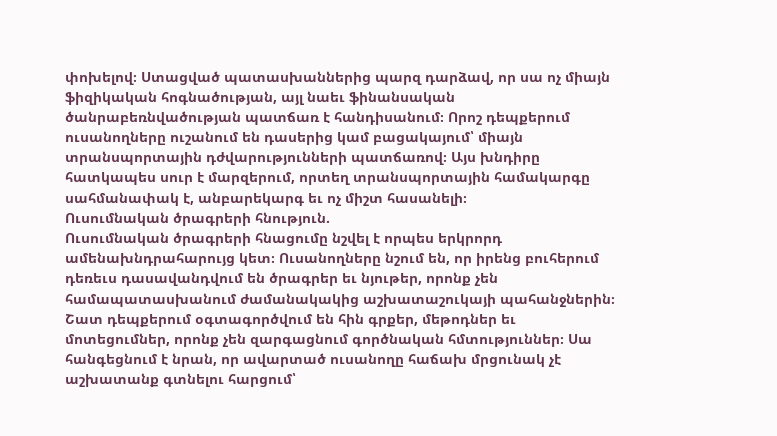փոխելով։ Ստացված պատասխաններից պարզ դարձավ, որ սա ոչ միայն ֆիզիկական հոգնածության, այլ նաեւ ֆինանսական ծանրաբեռնվածության պատճառ է հանդիսանում։ Որոշ դեպքերում ուսանողները ուշանում են դասերից կամ բացակայում՝ միայն տրանսպորտային դժվարությունների պատճառով։ Այս խնդիրը հատկապես սուր է մարզերում, որտեղ տրանսպորտային համակարգը սահմանափակ է, անբարեկարգ եւ ոչ միշտ հասանելի։
Ուսումնական ծրագրերի հնություն.
Ուսումնական ծրագրերի հնացումը նշվել է որպես երկրորդ ամենախնդրահարույց կետ։ Ուսանողները նշում են, որ իրենց բուհերում դեռեւս դասավանդվում են ծրագրեր եւ նյութեր, որոնք չեն համապատասխանում ժամանակակից աշխատաշուկայի պահանջներին։ Շատ դեպքերում օգտագործվում են հին գրքեր, մեթոդներ եւ մոտեցումներ, որոնք չեն զարգացնում գործնական հմտություններ։ Սա հանգեցնում է նրան, որ ավարտած ուսանողը հաճախ մրցունակ չէ աշխատանք գտնելու հարցում՝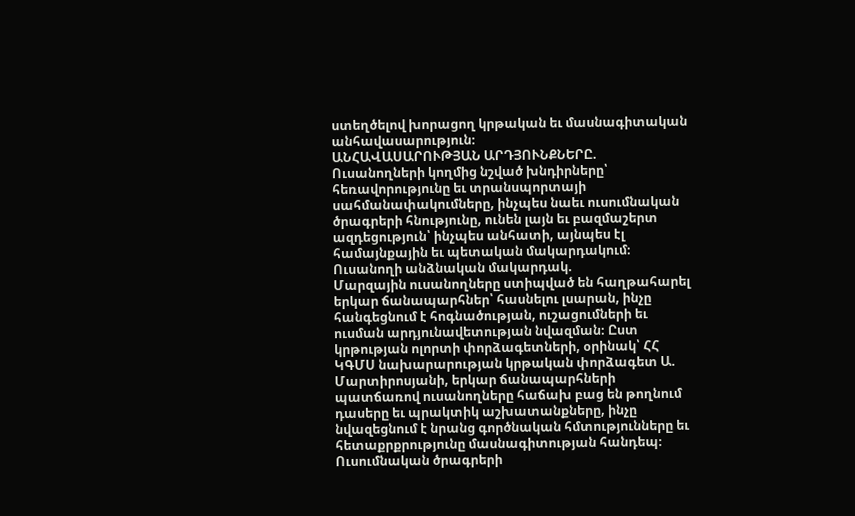ստեղծելով խորացող կրթական եւ մասնագիտական անհավասարություն։
ԱՆՀԱՎԱՍԱՐՈՒԹՅԱՆ ԱՐԴՅՈՒՆՔՆԵՐԸ.
Ուսանողների կողմից նշված խնդիրները՝ հեռավորությունը եւ տրանսպորտայի սահմանափակումները, ինչպես նաեւ ուսումնական ծրագրերի հնությունը, ունեն լայն եւ բազմաշերտ ազդեցություն՝ ինչպես անհատի, այնպես էլ համայնքային եւ պետական մակարդակում։
Ուսանողի անձնական մակարդակ.
Մարզային ուսանողները ստիպված են հաղթահարել երկար ճանապարհներ՝ հասնելու լսարան, ինչը հանգեցնում է հոգնածության, ուշացումների եւ ուսման արդյունավետության նվազման։ Ըստ կրթության ոլորտի փորձագետների, օրինակ՝ ՀՀ ԿԳՄՍ նախարարության կրթական փորձագետ Ա. Մարտիրոսյանի, երկար ճանապարհների պատճառով ուսանողները հաճախ բաց են թողնում դասերը եւ պրակտիկ աշխատանքները, ինչը նվազեցնում է նրանց գործնական հմտությունները եւ հետաքրքրությունը մասնագիտության հանդեպ։ Ուսումնական ծրագրերի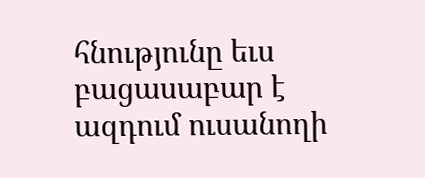հնությունը եւս բացասաբար է ազդում ուսանողի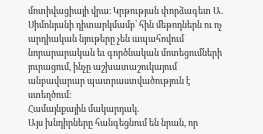մոտիվացիայի վրա։ Կրթության փորձագետ Ա. Սիմոնյանի դիտարկմամբ՝ հին մեթոդներն ու ոչ արդիական նյութերը չեն ապահովում նորարարական եւ գործնական մոտեցումների յուրացում, ինչը աշխատաշուկայում անբավարար պատրաստվածություն է ստեղծում։
Համայնքային մակարդակ.
Այս խնդիրները հանգեցնում են նրան, որ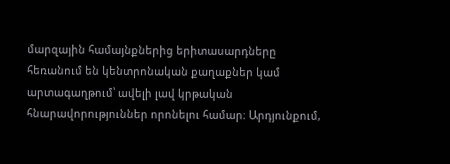մարզային համայնքներից երիտասարդները հեռանում են կենտրոնական քաղաքներ կամ արտագաղթում՝ ավելի լավ կրթական հնարավորություններ որոնելու համար։ Արդյունքում,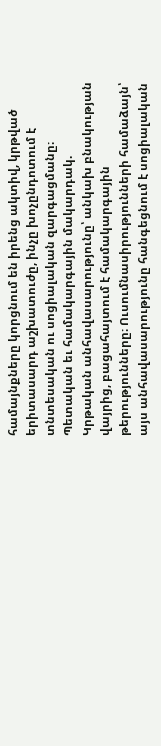համայնքները կորցնում են իրենց ակտիվ, կրթված երիտասարդ աշխատուժը, ինչը խոչընդոտում է տնտեսական ու սոցիալական զարգացմանը։
Պետական եւ համակարգային մակարդակ.
Կրթական անհավասարությունը՝ անկախ բնակության վայրից, բացահայտում է համակարգային թերությունները։ Ուսումնասիրությունների համաձայն՝ այս անհավասարությունը հանգեցնում է սոցիալական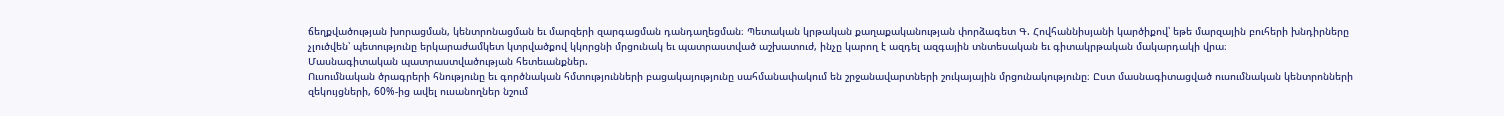ճեղքվածության խորացման, կենտրոնացման եւ մարզերի զարգացման դանդաղեցման։ Պետական կրթական քաղաքականության փորձագետ Գ. Հովհաննիսյանի կարծիքով՝ եթե մարզային բուհերի խնդիրները չլուծվեն՝ պետությունը երկարաժամկետ կտրվածքով կկորցնի մրցունակ եւ պատրաստված աշխատուժ, ինչը կարող է ազդել ազգային տնտեսական եւ գիտակրթական մակարդակի վրա։
Մասնագիտական պատրաստվածության հետեւանքներ.
Ուսումնական ծրագրերի հնությունը եւ գործնական հմտությունների բացակայությունը սահմանափակում են շրջանավարտների շուկայային մրցունակությունը։ Ըստ մասնագիտացված ուսումնական կենտրոնների զեկույցների, 60%-ից ավել ուսանողներ նշում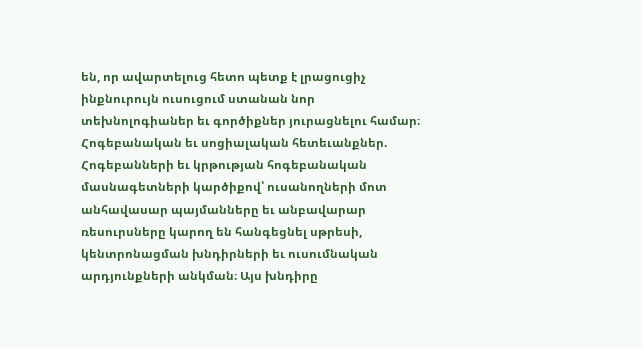են, որ ավարտելուց հետո պետք է լրացուցիչ ինքնուրույն ուսուցում ստանան նոր տեխնոլոգիաներ եւ գործիքներ յուրացնելու համար։
Հոգեբանական եւ սոցիալական հետեւանքներ.
Հոգեբանների եւ կրթության հոգեբանական մասնագետների կարծիքով՝ ուսանողների մոտ անհավասար պայմանները եւ անբավարար ռեսուրսները կարող են հանգեցնել սթրեսի, կենտրոնացման խնդիրների եւ ուսումնական արդյունքների անկման։ Այս խնդիրը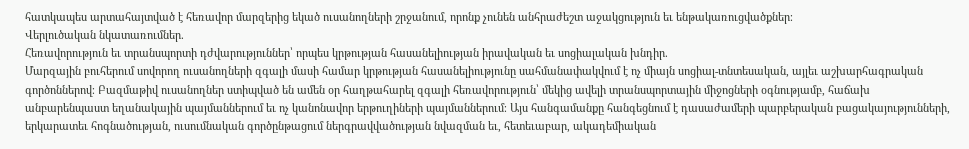հատկապես արտահայտված է հեռավոր մարզերից եկած ուսանողների շրջանում, որոնք չունեն անհրաժեշտ աջակցություն եւ ենթակառուցվածքներ։
Վերլուծական նկատառումներ.
Հեռավորություն եւ տրանսպորտի դժվարություններ՝ որպես կրթության հասանելիության իրավական եւ սոցիալական խնդիր.
Մարզային բուհերում սովորող ուսանողների զգալի մասի համար կրթության հասանելիությունը սահմանափակվում է ոչ միայն սոցիալ-տնտեսական, այլեւ աշխարհագրական գործոններով։ Բազմաթիվ ուսանողներ ստիպված են ամեն օր հաղթահարել զգալի հեռավորություն՝ մեկից ավելի տրանսպորտային միջոցների օգնությամբ, հաճախ անբարենպաստ եղանակային պայմաններում եւ ոչ կանոնավոր երթուղիների պայմաններում։ Այս հանգամանքը հանգեցնում է դասաժամերի պարբերական բացակայությունների, երկարատեւ հոգնածության, ուսումնական գործընթացում ներգրավվածության նվազման եւ, հետեւաբար, ակադեմիական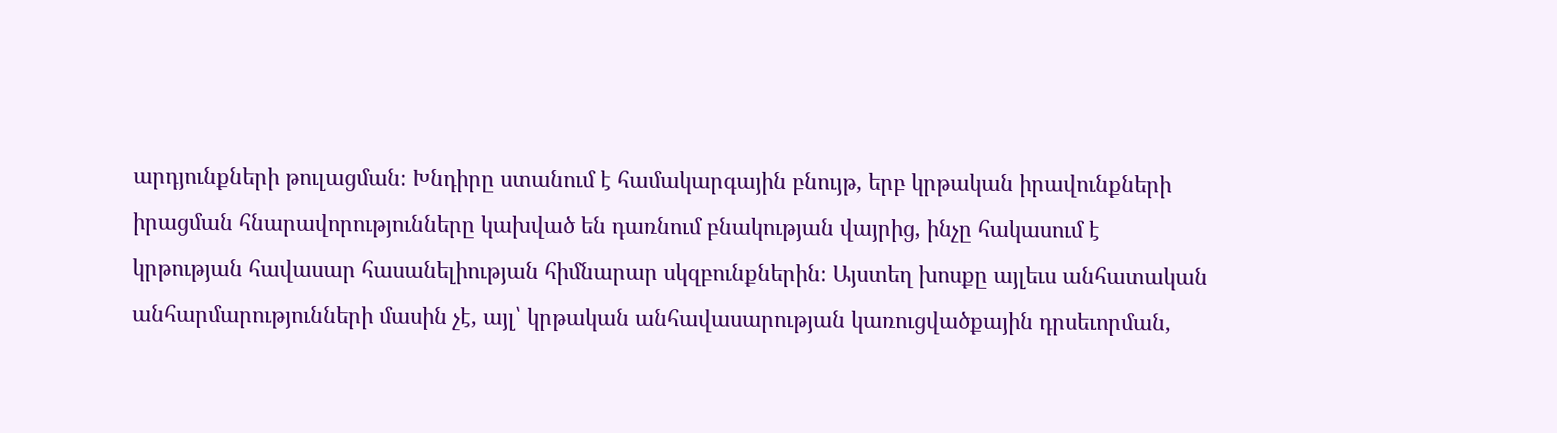արդյունքների թուլացման։ Խնդիրը ստանում է համակարգային բնույթ, երբ կրթական իրավունքների իրացման հնարավորությունները կախված են դառնում բնակության վայրից, ինչը հակասում է կրթության հավասար հասանելիության հիմնարար սկզբունքներին։ Այստեղ խոսքը այլեւս անհատական անհարմարությունների մասին չէ, այլ՝ կրթական անհավասարության կառուցվածքային դրսեւորման,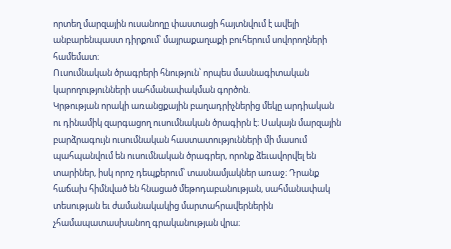որտեղ մարզային ուսանողը փաստացի հայտնվում է ավելի անբարենպաստ դիրքում՝ մայրաքաղաքի բուհերում սովորողների համեմատ։
Ուսումնական ծրագրերի հնություն՝ որպես մասնագիտական կարողությունների սահմանափակման գործոն.
Կրթության որակի առանցքային բաղադրիչներից մեկը արդիական ու դինամիկ զարգացող ուսումնական ծրագիրն է։ Սակայն մարզային բարձրագույն ուսումնական հաստատությունների մի մասում պահպանվում են ուսումնական ծրագրեր, որոնք ձեւավորվել են տարիներ, իսկ որոշ դեպքերում՝ տասնամյակներ առաջ։ Դրանք հաճախ հիմնված են հնացած մեթոդաբանության, սահմանափակ տեսության եւ ժամանակակից մարտահրավերներին չհամապատասխանող գրականության վրա։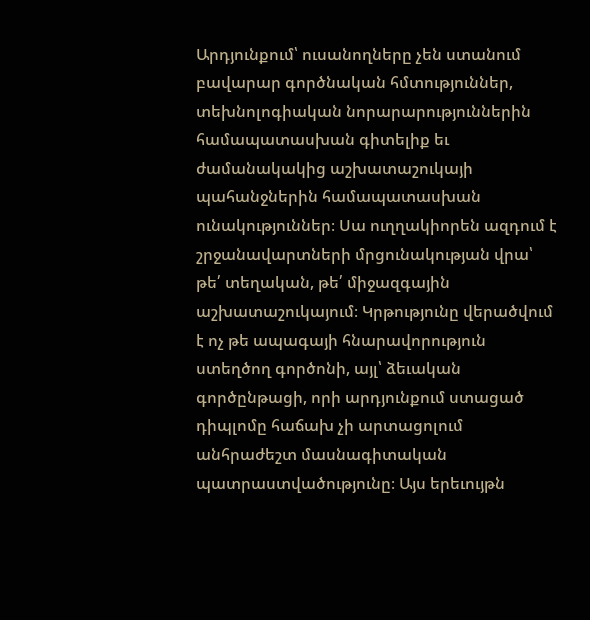Արդյունքում՝ ուսանողները չեն ստանում բավարար գործնական հմտություններ, տեխնոլոգիական նորարարություններին համապատասխան գիտելիք եւ ժամանակակից աշխատաշուկայի պահանջներին համապատասխան ունակություններ։ Սա ուղղակիորեն ազդում է շրջանավարտների մրցունակության վրա՝ թե՛ տեղական, թե՛ միջազգային աշխատաշուկայում։ Կրթությունը վերածվում է ոչ թե ապագայի հնարավորություն ստեղծող գործոնի, այլ՝ ձեւական գործընթացի, որի արդյունքում ստացած դիպլոմը հաճախ չի արտացոլում անհրաժեշտ մասնագիտական պատրաստվածությունը։ Այս երեւույթն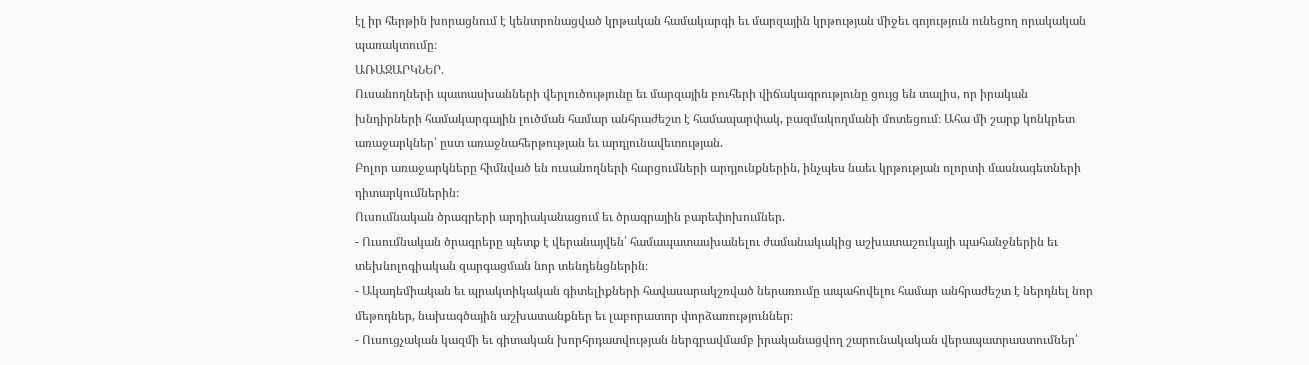էլ իր հերթին խորացնում է կենտրոնացված կրթական համակարգի եւ մարզային կրթության միջեւ գոյություն ունեցող որակական պառակտումը։
ԱՌԱՋԱՐԿՆԵՐ.
Ուսանողների պատասխանների վերլուծությունը եւ մարզային բուհերի վիճակագրությունը ցույց են տալիս, որ իրական խնդիրների համակարգային լուծման համար անհրաժեշտ է համապարփակ, բազմակողմանի մոտեցում։ Ահա մի շարք կոնկրետ առաջարկներ՝ ըստ առաջնահերթության եւ արդյունավետության.
Բոլոր առաջարկները հիմնված են ուսանողների հարցումների արդյունքներին, ինչպես նաեւ կրթության ոլորտի մասնագետների դիտարկումներին։
Ուսումնական ծրագրերի արդիականացում եւ ծրագրային բարեփոխումներ.
- Ուսումնական ծրագրերը պետք է վերանայվեն՝ համապատասխանելու ժամանակակից աշխատաշուկայի պահանջներին եւ տեխնոլոգիական զարգացման նոր տենդենցներին։
- Ակադեմիական եւ պրակտիկական գիտելիքների հավասարակշռված ներառումը ապահովելու համար անհրաժեշտ է ներդնել նոր մեթոդներ, նախագծային աշխատանքներ եւ լաբորատոր փորձառություններ։
- Ուսուցչական կազմի եւ գիտական խորհրդատվության ներգրավմամբ իրականացվող շարունակական վերապատրաստումներ՝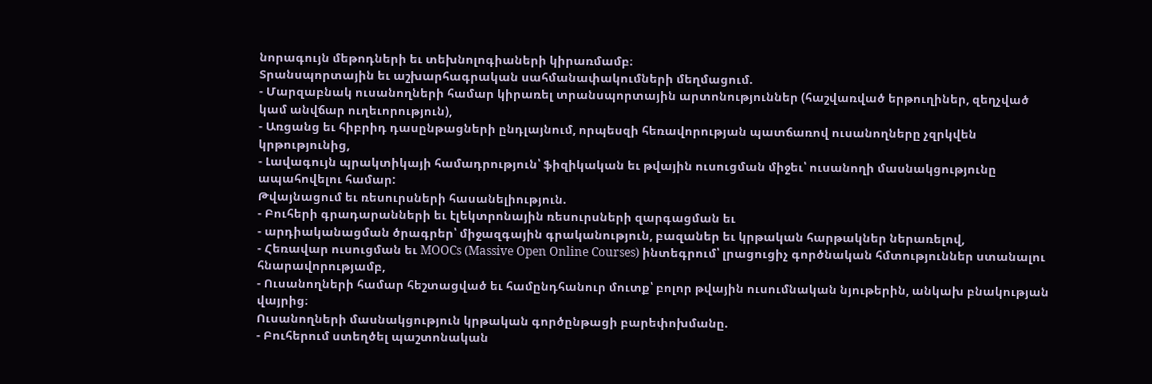նորագույն մեթոդների եւ տեխնոլոգիաների կիրառմամբ։
Տրանսպորտային եւ աշխարհագրական սահմանափակումների մեղմացում.
- Մարզաբնակ ուսանողների համար կիրառել տրանսպորտային արտոնություններ (հաշվառված երթուղիներ, զեղչված կամ անվճար ուղեւորություն),
- Առցանց եւ հիբրիդ դասընթացների ընդլայնում, որպեսզի հեռավորության պատճառով ուսանողները չզրկվեն կրթությունից,
- Լավագույն պրակտիկայի համադրություն՝ ֆիզիկական եւ թվային ուսուցման միջեւ՝ ուսանողի մասնակցությունը ապահովելու համար:
Թվայնացում եւ ռեսուրսների հասանելիություն.
- Բուհերի գրադարանների եւ էլեկտրոնային ռեսուրսների զարգացման եւ
- արդիականացման ծրագրեր՝ միջազգային գրականություն, բազաներ եւ կրթական հարթակներ ներառելով,
- Հեռավար ուսուցման եւ MOOCs (Massive Open Online Courses) ինտեգրում՝ լրացուցիչ գործնական հմտություններ ստանալու հնարավորությամբ,
- Ուսանողների համար հեշտացված եւ համընդհանուր մուտք՝ բոլոր թվային ուսումնական նյութերին, անկախ բնակության վայրից։
Ուսանողների մասնակցություն կրթական գործընթացի բարեփոխմանը.
- Բուհերում ստեղծել պաշտոնական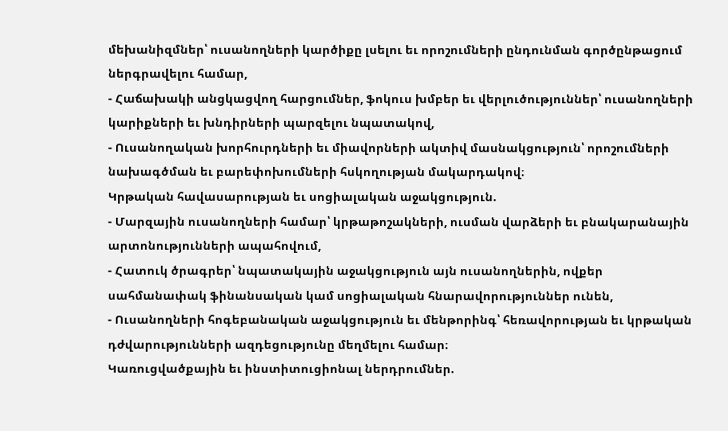մեխանիզմներ՝ ուսանողների կարծիքը լսելու եւ որոշումների ընդունման գործընթացում ներգրավելու համար,
- Հաճախակի անցկացվող հարցումներ, ֆոկուս խմբեր եւ վերլուծություններ՝ ուսանողների կարիքների եւ խնդիրների պարզելու նպատակով,
- Ուսանողական խորհուրդների եւ միավորների ակտիվ մասնակցություն՝ որոշումների նախագծման եւ բարեփոխումների հսկողության մակարդակով։
Կրթական հավասարության եւ սոցիալական աջակցություն.
- Մարզային ուսանողների համար՝ կրթաթոշակների, ուսման վարձերի եւ բնակարանային արտոնությունների ապահովում,
- Հատուկ ծրագրեր՝ նպատակային աջակցություն այն ուսանողներին, ովքեր սահմանափակ ֆինանսական կամ սոցիալական հնարավորություններ ունեն,
- Ուսանողների հոգեբանական աջակցություն եւ մենթորինգ՝ հեռավորության եւ կրթական դժվարությունների ազդեցությունը մեղմելու համար։
Կառուցվածքային եւ ինստիտուցիոնալ ներդրումներ.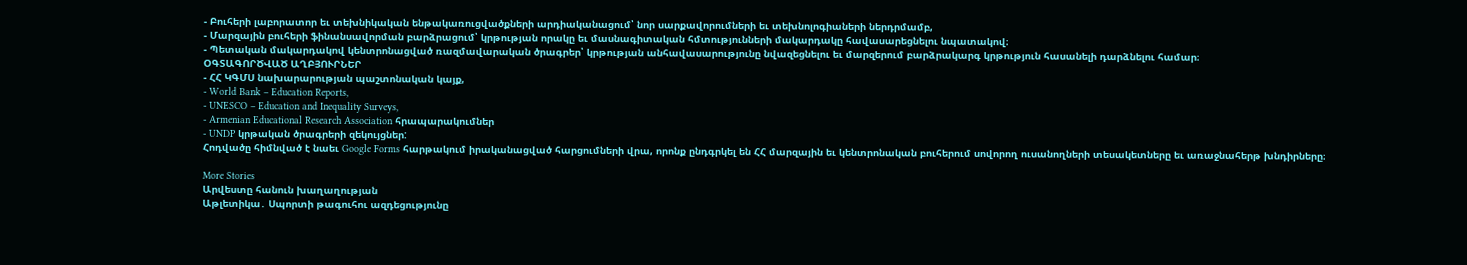- Բուհերի լաբորատոր եւ տեխնիկական ենթակառուցվածքների արդիականացում՝ նոր սարքավորումների եւ տեխնոլոգիաների ներդրմամբ,
- Մարզային բուհերի ֆինանսավորման բարձրացում՝ կրթության որակը եւ մասնագիտական հմտությունների մակարդակը հավասարեցնելու նպատակով։
- Պետական մակարդակով կենտրոնացված ռազմավարական ծրագրեր՝ կրթության անհավասարությունը նվազեցնելու եւ մարզերում բարձրակարգ կրթություն հասանելի դարձնելու համար։
ՕԳՏԱԳՈՐԾՎԱԾ ԱՂԲՅՈՒՐՆԵՐ
- ՀՀ ԿԳՄՍ նախարարության պաշտոնական կայք,
- World Bank – Education Reports,
- UNESCO – Education and Inequality Surveys,
- Armenian Educational Research Association հրապարակումներ
- UNDP կրթական ծրագրերի զեկույցներ:
Հոդվածը հիմնված է նաեւ Google Forms հարթակում իրականացված հարցումների վրա, որոնք ընդգրկել են ՀՀ մարզային եւ կենտրոնական բուհերում սովորող ուսանողների տեսակետները եւ առաջնահերթ խնդիրները։

More Stories
Արվեստը հանուն խաղաղության
Աթլետիկա․ Սպորտի թագուհու ազդեցությունը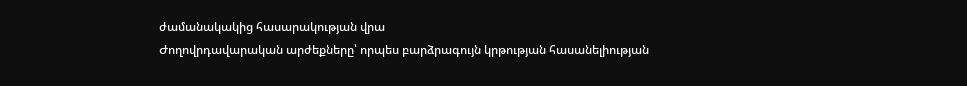ժամանակակից հասարակության վրա
Ժողովրդավարական արժեքները՝ որպես բարձրագույն կրթության հասանելիության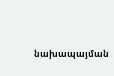նախապայման